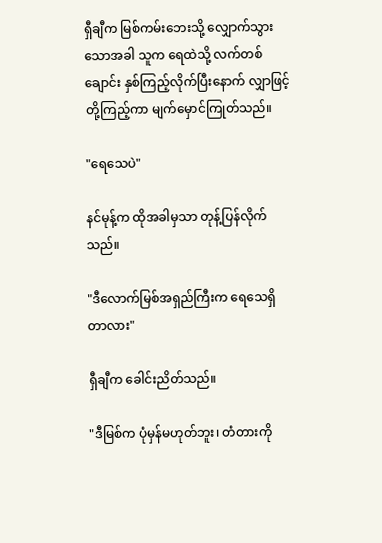ရှီချီက မြစ်ကမ်းဘေးသို့ လျှောက်သွားသောအခါ သူက ရေထဲသို့ လက်တစ်ချောင်း နှစ်ကြည့်လိုက်ပြီးနောက် လျှာဖြင့် တို့ကြည့်ကာ မျက်မှောင်ကြုတ်သည်။

"ရေသေပဲ"

နင်မုန့်က ထိုအခါမှသာ တုန့်ပြန်လိုက်သည်။

"ဒီလောက်မြစ်အရှည်ကြီးက ရေသေရှိတာလား"

ရှီချီက ခေါင်းညိတ်သည်။

"ဒီမြစ်က ပုံမှန်မဟုတ်ဘူး၊ တံတားကို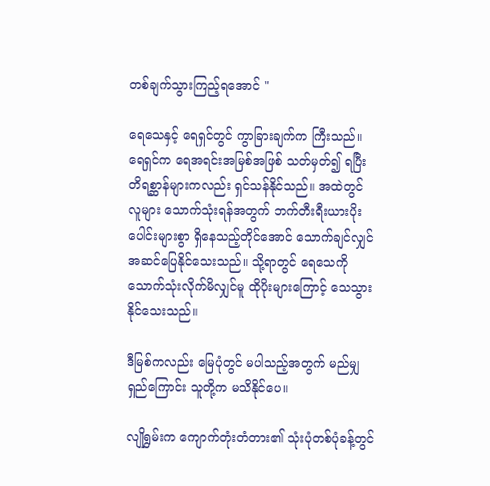တစ်ချက်သွားကြည့်ရအောင် "

ရေသေနှင့် ရေရှင်တွင် ကွာခြားချက်က ကြီးသည်။ ရေရှင်က ရေအရင်းအမြစ်အဖြစ် သတ်မှတ်၍ ရပြီး တိရစ္ဆာန်များကလည်း ရှင်သန်နိုင်သည်။ အထဲတွင် လူများ သောက်သုံးရန်အတွက် ဘက်တီးရီးယားပိုးပေါင်းများစွာ ရှိနေသည့်တိုင်အောင် သောက်ချင်လျှင် အဆင်ပြေနိုင်သေးသည်။ သို့ရာတွင် ရေသေကို သောက်သုံးလိုက်မိလျှင်မူ ထိုပိုးများကြောင့် သေသွားနိုင်သေးသည်။

ဒီမြစ်ကလည်း မြေပုံတွင် မပါသည့်အတွက် မည်မျှရှည်ကြောင်း သူတို့က မသိနိုင်ပေ။

လျိုရွှမ်းက ကျောက်တုံးတံတား၏ သုံးပုံတစ်ပုံခန့်တွင်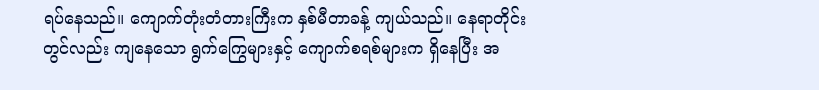ရပ်နေသည်။ ကျောက်တုံးတံတားကြီးက နှစ်မီတာခန့် ကျယ်သည်။ နေရာတိုင်းတွင်လည်း ကျနေသော ရွက်ကြွေများနှင့် ကျောက်စရစ်များက ရှိနေပြီး အ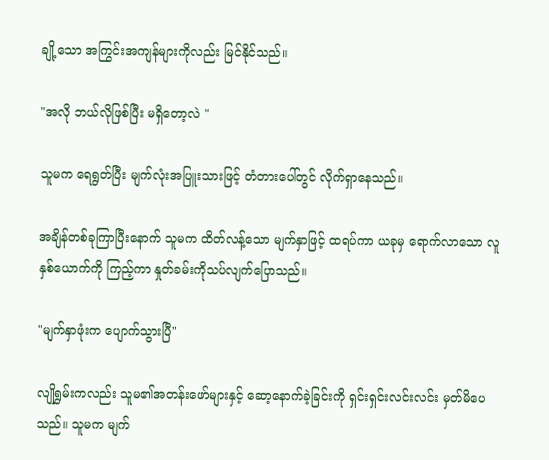ချို့သော အကြွင်းအကျန်များကိုလည်း မြင်နိုင်သည်။

"အလို ဘယ်လိုဖြစ်ပြီး မရှိတော့လဲ "

သူမက ရေရွတ်ပြီး မျက်လုံးအပြူးသားဖြင့် တံတားပေါ်တွင် လိုက်ရှာနေသည်။

အချိန်တစ်ခုကြာပြီးနောက် သူမက ထိတ်လန့်သော မျက်နှာဖြင့် ထရပ်ကာ ယခုမှ ရောက်လာသော လူနှစ်ယောက်ကို ကြည့်ကာ နှုတ်ခမ်းကိုသပ်လျက်ပြောသည်။

"မျက်နှာဖုံးက ပျောက်သွားပြီ"

လျိုရွှမ်းကလည်း သူမ၏အတန်းဖော်များနှင့် ဆော့နောက်ခဲ့ခြင်းကို ရှင်းရှင်းလင်းလင်း မှတ်မိပေသည်။ သူမက မျက်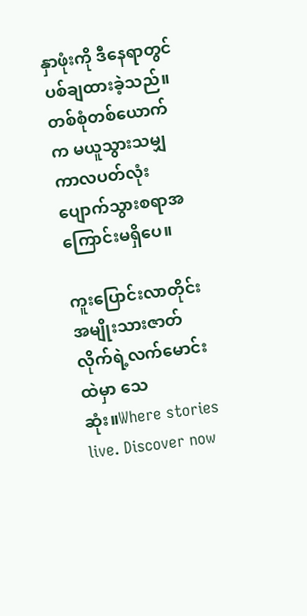နှာဖုံးကို ဒီနေရာတွင် ပစ်ချထားခဲ့သည်။ တစ်စုံတစ်ယောက်က မယူသွားသမျှကာလပတ်လုံး ပျောက်သွားစရာအကြောင်းမရှိပေ။

ကူးပြောင်းလာတိုင်း အမျိုးသားဇာတ်လိုက်ရဲ့လက်မောင်းထဲမှာ သေဆုံး။Where stories live. Discover now